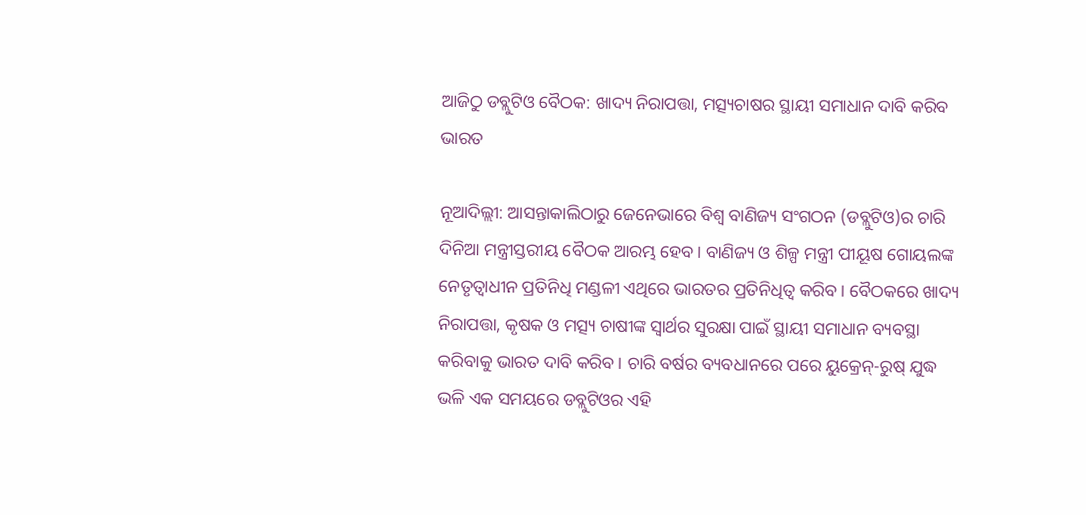ଆଜିଠୁ ଡବ୍ଲୁଟିଓ ବୈଠକ: ଖାଦ୍ୟ ନିରାପତ୍ତା, ମତ୍ସ୍ୟଚାଷର ସ୍ଥାୟୀ ସମାଧାନ ଦାବି କରିବ ଭାରତ

ନୂଆଦିଲ୍ଲୀ: ଆସନ୍ତାକାଲିଠାରୁ ଜେନେଭାରେ ବିଶ୍ବ ବାଣିଜ୍ୟ ସଂଗଠନ (ଡବ୍ଲୁଟିଓ)ର ଚାରି ଦିନିଆ ମନ୍ତ୍ରୀସ୍ତରୀୟ ବୈଠକ ଆରମ୍ଭ ହେବ। ବାଣିଜ୍ୟ ଓ ଶିଳ୍ପ ମନ୍ତ୍ରୀ ପୀୟୂଷ ଗୋୟଲଙ୍କ ନେତୃତ୍ବାଧୀନ ପ୍ରତିନିଧି ମଣ୍ଡଳୀ ଏଥିରେ ଭାରତର ପ୍ରତିନିଧିତ୍ବ କରିବ। ବୈଠକରେ ଖାଦ୍ୟ ନିରାପତ୍ତା, କୃଷକ ଓ ମତ୍ସ୍ୟ ଚାଷୀଙ୍କ ସ୍ବାର୍ଥର ସୁରକ୍ଷା ପାଇଁ ସ୍ଥାୟୀ ସମାଧାନ ବ୍ୟବସ୍ଥା କରିବାକୁ ଭାରତ ଦାବି କରିବ। ଚାରି ବର୍ଷର ବ୍ୟବଧାନରେ ପରେ ୟୁକ୍ରେନ୍-ରୁଷ୍ ଯୁଦ୍ଧ ଭଳି ଏକ ସମୟରେ ଡବ୍ଲୁଟିଓର ଏହି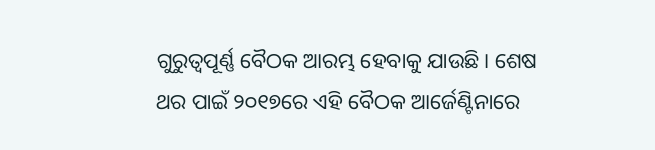ଗୁରୁତ୍ବପୂର୍ଣ୍ଣ ବୈଠକ ଆରମ୍ଭ ହେବାକୁ ଯାଉଛି। ଶେଷ ଥର ପାଇଁ ୨୦୧୭ରେ ଏହି ବୈଠକ ଆର୍ଜେଣ୍ଟିନାରେ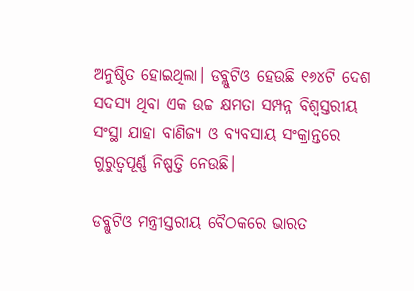ଅନୁଷ୍ଠିତ ହୋଇଥିଲା। ଡବ୍ଲୁଟିଓ ହେଉଛି ୧୬୪ଟି ଦେଶ ସଦସ୍ୟ ଥିବା ଏକ ଉଚ୍ଚ କ୍ଷମତା ସମ୍ପନ୍ନ ବିଶ୍ବସ୍ତରୀୟ ସଂସ୍ଥା ଯାହା ବାଣିଜ୍ୟ ଓ ବ୍ୟବସାୟ ସଂକ୍ରାନ୍ତରେ ଗୁରୁତ୍ବପୂର୍ଣ୍ଣ ନିଷ୍ପତ୍ତି ନେଉଛି।

ଡବ୍ଲୁଟିଓ ମନ୍ତ୍ରୀସ୍ତରୀୟ ବୈଠକରେ ଭାରତ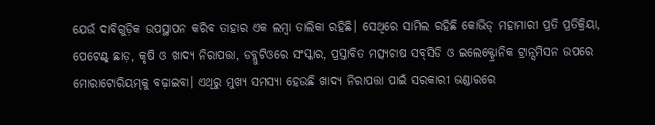ଯେଉଁ ଦାବିଗୁଡ଼ିକ ଉପସ୍ଥାପନ କରିବ ତାହାର ଏକ ଲମ୍ବା ତାଲିକା ରହିଛି। ସେଥିରେ ସାମିଲ ରହିଛି କୋଭିଡ୍ ମହାମାରୀ ପ୍ରତି ପ୍ରତିକ୍ରିୟା, ପେଟେଣ୍ଟ୍‌ ଛାଡ଼, କୃଷି ଓ ଖାଦ୍ୟ ନିରାପତ୍ତା, ଡବ୍ଲୁଟିଓରେ ସଂସ୍କାର, ପ୍ରସ୍ତାବିତ ମତ୍ସ୍ୟଚାଷ ସବ୍‌ସିଡି ଓ ଇଲେକ୍ଟ୍ରୋନିକ ଟ୍ରାନ୍ସମିସନ ଉପରେ ମୋରାଟୋରିୟମ୍‌କୁ ବଢ଼ାଇବା। ଏଥିରୁ ମୁଖ୍ୟ ସମସ୍ୟା ହେଉଛି ଖାଦ୍ୟ ନିରାପତ୍ତା ପାଇଁ ସରକାରୀ ଭଣ୍ଡାରରେ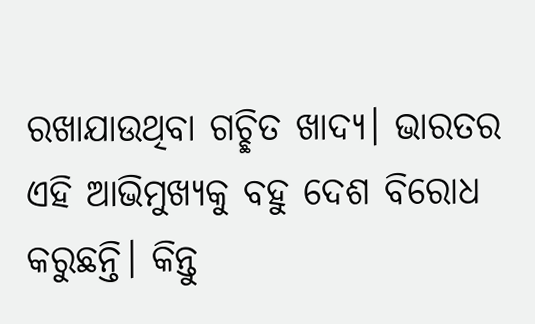ରଖାଯାଉଥିବା ଗଚ୍ଛିତ ଖାଦ୍ୟ। ଭାରତର ଏହି ଆଭିମୁଖ୍ୟକୁ ବହୁ ଦେଶ ବିରୋଧ କରୁଛନ୍ତି। କିନ୍ତୁ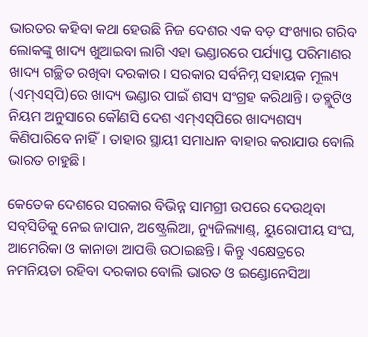ଭାରତର କହିବା କଥା ହେଉଛି ନିଜ ଦେଶର ଏକ ବଡ଼ ସଂଖ୍ୟାର ଗରିବ ଲୋକଙ୍କୁ ଖାଦ୍ୟ ଖୁଆଇବା ଲାଗି ଏହା ଭଣ୍ଡାରରେ ପର୍ଯ୍ୟାପ୍ତ ପରିମାଣର ଖାଦ୍ୟ ଗଚ୍ଛିତ ରଖିବା ଦରକାର। ସରକାର ସର୍ବନିମ୍ନ ସହାୟକ ମୂଲ୍ୟ (ଏମ୍ଏସ୍‌ପି)ରେ ଖାଦ୍ୟ ଭଣ୍ଡାର ପାଇଁ ଶସ୍ୟ ସଂଗ୍ରହ କରିଥାନ୍ତି। ଡବ୍ଲୁଟିଓ ନିୟମ ଅନୁସାରେ କୌଣସି ଦେଶ ଏମ୍ଏସ୍‌ପିରେ ଖାଦ୍ୟଶସ୍ୟ କିଣିପାରିବେ ନାହିଁ। ତାହାର ସ୍ଥାୟୀ ସମାଧାନ ବାହାର କରାଯାଉ ବୋଲି ଭାରତ ଚାହୁଛି।

କେତେକ ଦେଶରେ ସରକାର ବିଭିନ୍ନ ସାମଗ୍ରୀ ଉପରେ ଦେଉଥିବା ସବ୍‌ସିଡିକୁ ନେଇ ଜାପାନ, ଅଷ୍ଟ୍ରେଲିଆ, ନ୍ୟୁଜିଲ୍ୟାଣ୍ଡ୍, ୟୁରୋପୀୟ ସଂଘ, ଆମେରିକା ଓ କାନାଡା ଆପତ୍ତି ଉଠାଇଛନ୍ତି। କିନ୍ତୁ ଏକ୍ଷେତ୍ରରେ ନମନିୟତା ରହିବା ଦରକାର ବୋଲି ଭାରତ ଓ ଇଣ୍ଡୋନେସିଆ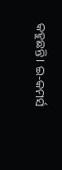କହୁଛନ୍ତି। ଇ-କମର୍ସ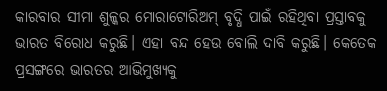କାରବାର ସୀମା ଶୁଳ୍କର ମୋରାଟୋରିଅମ୍ ବୃଦ୍ଧି ପାଇଁ ରହିଥିବା ପ୍ରସ୍ତାବକୁ ଭାରତ ବିରୋଧ କରୁଛି। ଏହା ବନ୍ଦ ହେଉ ବୋଲି ଦାବି କରୁଛି। କେତେକ ପ୍ରସଙ୍ଗରେ ଭାରତର ଆଭିମୁଖ୍ୟକୁ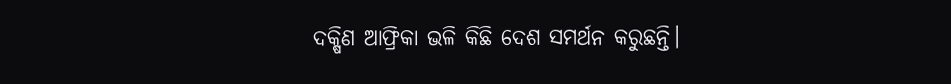ଦକ୍ଷିଣ ଆଫ୍ରିକା ଭଳି କିଛି ଦେଶ ସମର୍ଥନ କରୁଛନ୍ତି।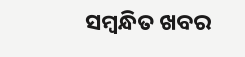ସମ୍ବନ୍ଧିତ ଖବର